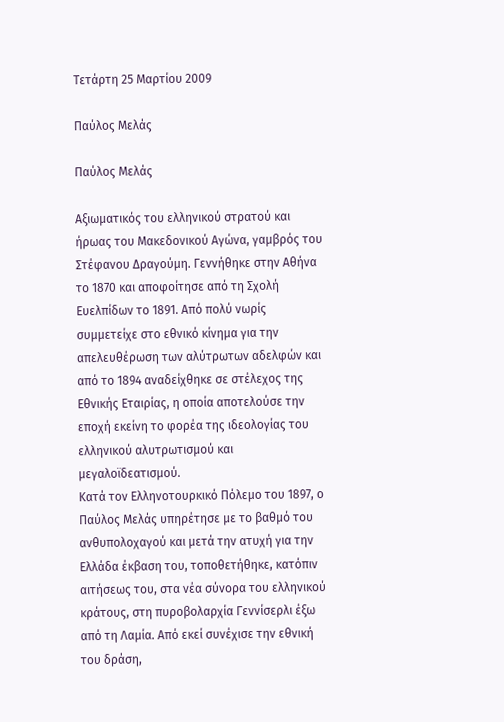Τετάρτη 25 Μαρτίου 2009

Παύλος Μελάς

Παύλος Μελάς

Αξιωματικός του ελληνικού στρατού και ήρωας του Μακεδονικού Αγώνα, γαμβρός του Στέφανου Δραγούμη. Γεννήθηκε στην Αθήνα το 1870 και αποφοίτησε από τη Σχολή Ευελπίδων το 1891. Από πολύ νωρίς συμμετείχε στο εθνικό κίνημα για την απελευθέρωση των αλύτρωτων αδελφών και από το 1894 αναδείχθηκε σε στέλεχος της Εθνικής Εταιρίας, η οποία αποτελούσε την εποχή εκείνη το φορέα της ιδεολογίας του ελληνικού αλυτρωτισμού και μεγαλοϊδεατισμού.
Κατά τον Ελληνοτουρκικό Πόλεμο του 1897, ο Παύλος Μελάς υπηρέτησε με το βαθμό του ανθυπολοχαγού και μετά την ατυχή για την Ελλάδα έκβαση του, τοποθετήθηκε, κατόπιν αιτήσεως του, στα νέα σύνορα του ελληνικού κράτους, στη πυροβολαρχία Γεννίσερλι έξω από τη Λαμία. Από εκεί συνέχισε την εθνική του δράση,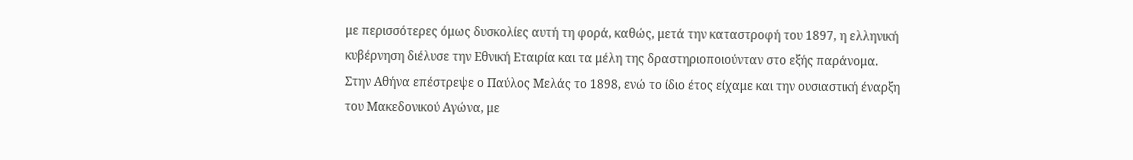με περισσότερες όμως δυσκολίες αυτή τη φορά, καθώς, μετά την καταστροφή του 1897, η ελληνική κυβέρνηση διέλυσε την Εθνική Εταιρία και τα μέλη της δραστηριοποιούνταν στο εξής παράνομα.
Στην Αθήνα επέστρεψε ο Παύλος Μελάς το 1898, ενώ το ίδιο έτος είχαμε και την ουσιαστική έναρξη του Μακεδονικού Αγώνα, με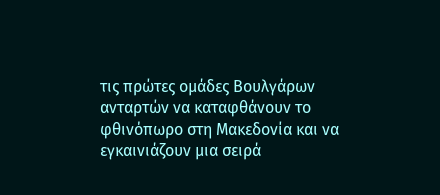τις πρώτες ομάδες Βουλγάρων ανταρτών να καταφθάνουν το φθινόπωρο στη Μακεδονία και να εγκαινιάζουν μια σειρά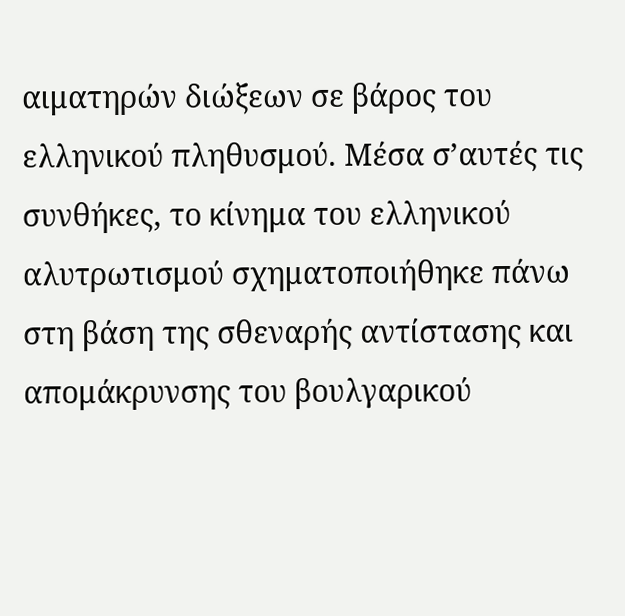αιματηρών διώξεων σε βάρος του ελληνικού πληθυσμού. Μέσα σ’αυτές τις συνθήκες, το κίνημα του ελληνικού αλυτρωτισμού σχηματοποιήθηκε πάνω στη βάση της σθεναρής αντίστασης και απομάκρυνσης του βουλγαρικού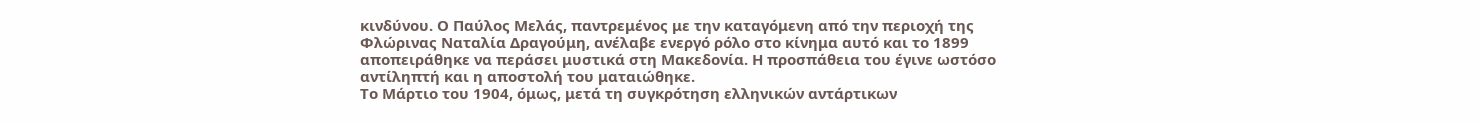κινδύνου. Ο Παύλος Μελάς, παντρεμένος με την καταγόμενη από την περιοχή της Φλώρινας Ναταλία Δραγούμη, ανέλαβε ενεργό ρόλο στο κίνημα αυτό και το 1899 αποπειράθηκε να περάσει μυστικά στη Μακεδονία. Η προσπάθεια του έγινε ωστόσο αντίληπτή και η αποστολή του ματαιώθηκε.
Το Μάρτιο του 1904, όμως, μετά τη συγκρότηση ελληνικών αντάρτικων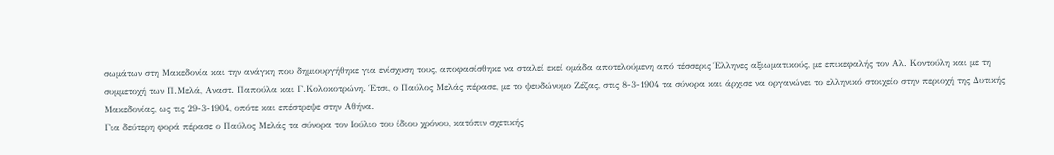σωμάτων στη Μακεδονία και την ανάγκη που δημιουργήθηκε για ενίσχυση τους, αποφασίσθηκε να σταλεί εκεί ομάδα αποτελούμενη από τέσσερις Έλληνες αξιωματικούς, με επικεφαλής τον Αλ. Κοντούλη και με τη συμμετοχή των Π.Μελά, Αναστ. Παπούλα και Γ.Κολοκοτρώνη. Έτσι, ο Παύλος Μελάς πέρασε, με το ψευδώνυμο Ζέζας, στις 8-3-1904 τα σύνορα και άρχισε να οργανώνει το ελληνικό στοιχείο στην περιοχή της Δυτικής Μακεδονίας, ως τις 29-3-1904, οπότε και επέστρεψε στην Αθήνα.
Για δεύτερη φορά πέρασε ο Παύλος Μελάς τα σύνορα τον Ιούλιο του ίδιου χρόνου, κατόπιν σχετικής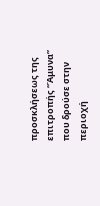προσκλήσεως της επιτροπής “Άμυνα” που δρούσε στην περιοχή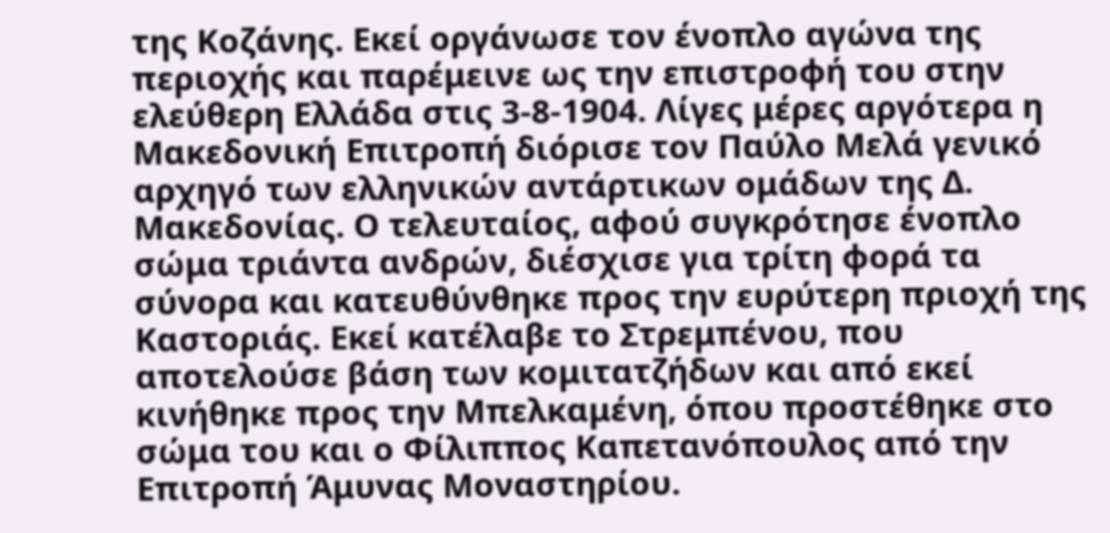της Κοζάνης. Εκεί οργάνωσε τον ένοπλο αγώνα της περιοχής και παρέμεινε ως την επιστροφή του στην ελεύθερη Ελλάδα στις 3-8-1904. Λίγες μέρες αργότερα η Μακεδονική Επιτροπή διόρισε τον Παύλο Μελά γενικό αρχηγό των ελληνικών αντάρτικων ομάδων της Δ. Μακεδονίας. Ο τελευταίος, αφού συγκρότησε ένοπλο σώμα τριάντα ανδρών, διέσχισε για τρίτη φορά τα σύνορα και κατευθύνθηκε προς την ευρύτερη πριοχή της Καστοριάς. Εκεί κατέλαβε το Στρεμπένου, που αποτελούσε βάση των κομιτατζήδων και από εκεί κινήθηκε προς την Μπελκαμένη, όπου προστέθηκε στο σώμα του και ο Φίλιππος Καπετανόπουλος από την Επιτροπή Άμυνας Μοναστηρίου.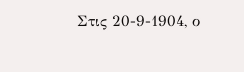Στις 20-9-1904, ο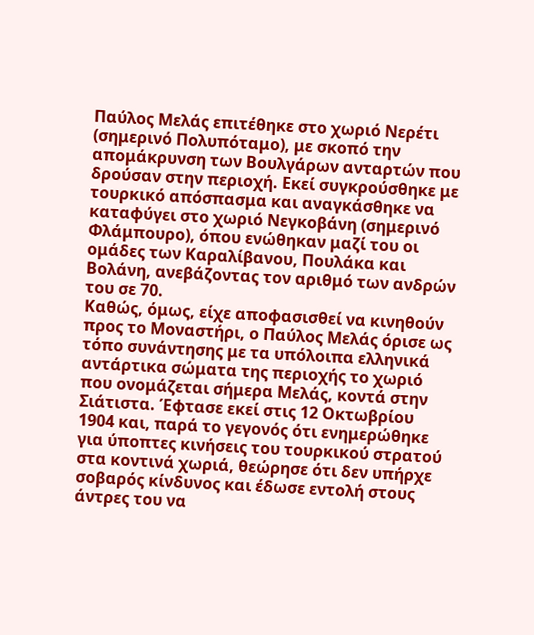Παύλος Μελάς επιτέθηκε στο χωριό Νερέτι (σημερινό Πολυπόταμο), με σκοπό την απομάκρυνση των Βουλγάρων ανταρτών που δρούσαν στην περιοχή. Εκεί συγκρούσθηκε με τουρκικό απόσπασμα και αναγκάσθηκε να καταφύγει στο χωριό Νεγκοβάνη (σημερινό Φλάμπουρο), όπου ενώθηκαν μαζί του οι ομάδες των Καραλίβανου, Πουλάκα και Βολάνη, ανεβάζοντας τον αριθμό των ανδρών του σε 70.
Καθώς, όμως, είχε αποφασισθεί να κινηθούν προς το Μοναστήρι, ο Παύλος Μελάς όρισε ως τόπο συνάντησης με τα υπόλοιπα ελληνικά αντάρτικα σώματα της περιοχής το χωριό που ονομάζεται σήμερα Μελάς, κοντά στην Σιάτιστα. Έφτασε εκεί στις 12 Οκτωβρίου 1904 και, παρά το γεγονός ότι ενημερώθηκε για ύποπτες κινήσεις του τουρκικού στρατού στα κοντινά χωριά, θεώρησε ότι δεν υπήρχε σοβαρός κίνδυνος και έδωσε εντολή στους άντρες του να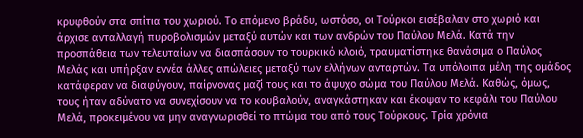κρυφθούν στα σπίτια του χωριού. Το επόμενο βράδυ, ωστόσο, οι Τούρκοι εισέβαλαν στο χωριό και άρχισε ανταλλαγή πυροβολισμών μεταξύ αυτών και των ανδρών του Παύλου Μελά. Κατά την προσπάθεια των τελευταίων να διασπάσουν το τουρκικό κλοιό, τραυματίστηκε θανάσιμα ο Παύλος Μελάς και υπήρξαν εννέα άλλες απώλειες μεταξύ των ελλήνων ανταρτών. Τα υπόλοιπα μέλη της ομάδος κατάφεραν να διαφύγουν, παίρνονας μαζί τους και το άψυχο σώμα του Παύλου Μελά. Καθώς, όμως, τους ήταν αδύνατο να συνεχίσουν να το κουβαλούν, αναγκάστηκαν και έκοψαν το κεφάλι του Παύλου Μελά, προκειμένου να μην αναγνωρισθεί το πτώμα του από τους Τούρκους. Τρία χρόνια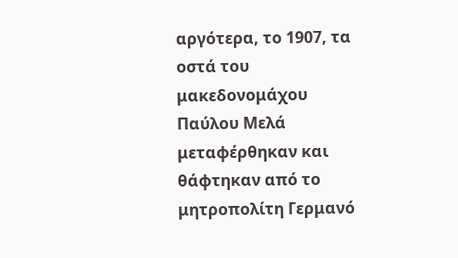αργότερα, το 1907, τα οστά του μακεδονομάχου Παύλου Μελά μεταφέρθηκαν και θάφτηκαν από το μητροπολίτη Γερμανό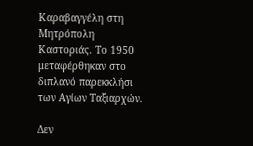Καραβαγγέλη στη Μητρόπολη Καστοριάς. Το 1950 μεταφέρθηκαν στο διπλανό παρεκκλήσι των Αγίων Ταξιαρχών.

Δεν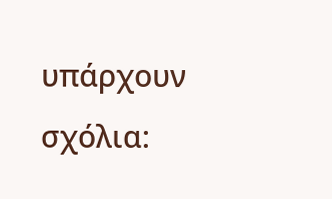υπάρχουν σχόλια: